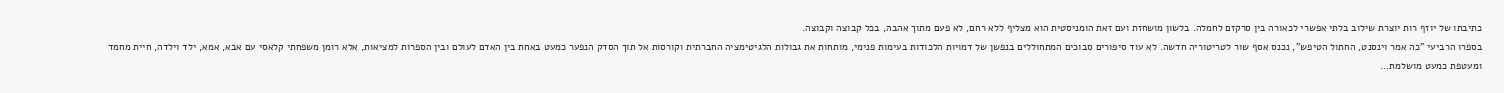כתיבתו של יוזף רות יוצרת שילוב בלתי אפשרי לכאורה בין סרקזם לחמלה. בלשון מושחזת ועם זאת הומניסטית הוא מצליף ללא רחם, לא פעם מתוך אהבה, בכל קבוצה וקבוצה.
בספרו הרביעי "כה אמר וינסנט, החתול הטיפש", נכנס אסף שור לטריטוריה חדשה. לא עוד סיפורים סבוכים המתחוללים בנפשן של דמויות הלכודות בעימות פנימי, מותחות את גבולות הלגיטימציה החברתית וקורסות אל תוך הסדק הנפער כמעט באחת בין האדם לעולם ובין הספרות למציאות, אלא רומן משפחתי קלאסי עם אבא, אמא, ילד וילדה, חיית מחמד ומעטפת כמעט מושלמת...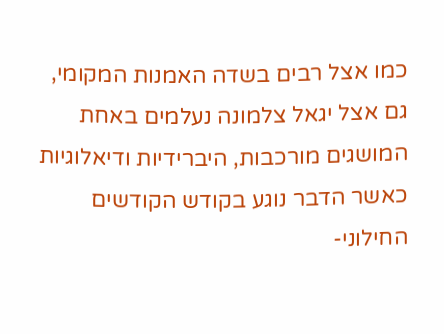כמו אצל רבים בשדה האמנות המקומי, גם אצל יגאל צלמונה נעלמים באחת המושגים מורכבות, היברידיות ודיאלוגיות כאשר הדבר נוגע בקודש הקודשים החילוני-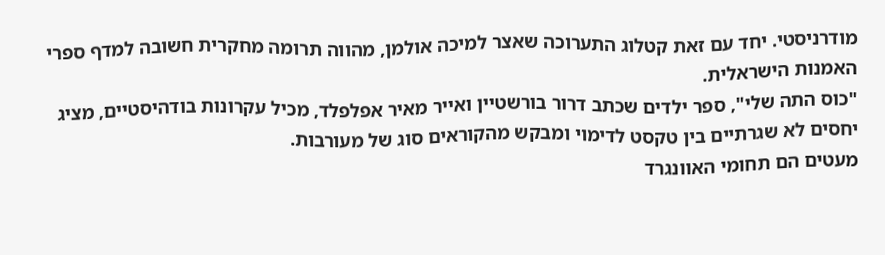מודרניסטי. יחד עם זאת קטלוג התערוכה שאצר למיכה אולמן, מהווה תרומה מחקרית חשובה למדף ספרי האמנות הישראלית.
"כוס התה שלי", ספר ילדים שכתב דרור בורשטיין ואייר מאיר אפלפלד, מכיל עקרונות בודהיסטיים, מציג יחסים לא שגרתיים בין טקסט לדימוי ומבקש מהקוראים סוג של מעורבות.
מעטים הם תחומי האוונגרד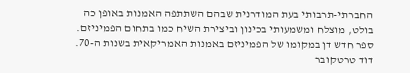החברתי-תרבותי בעת המודרנית שבהם השתתפה האמנות באופן כה בולט, מוצלח ומשמעותי בכינון וביצירת השיח כמו בתחום הפמיניזם. ספר חדש דן במקומו של הפמיניזם באמנות האמריקאית בשנות ה-70.
דוד טרטקובר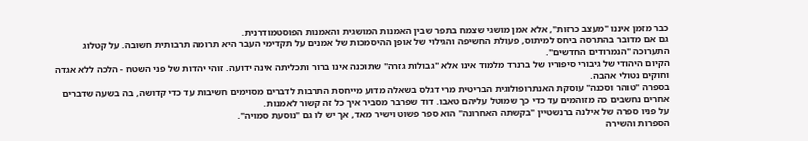כבר מזמן איננו "מעצב כרזות", אלא אמן מושגי שצמח בתפר שבין האמנות המושגית והאמנות הפוסטמודרנית.
גם אם מדובר בהתרסה ביחס למיתוס, פעולת החשיפה והגילוי של אופן ההיסמכות של אמנים על תקדימי העבר היא תרומה תרבותית חשובה. על קטלוג התערוכה "הנמרודים החדשים".
הקיום היהודי של גיבורי סיפוריו של ברנרד מלמוד אינו אלא "גבולות גזרה" שתוכנה אינו ברור ותכליתה אינה ידועה. זוהי יהדות של פני השטח - הלכה ללא אגדה וחוקים נטולי אהבה.
בספרה "טוהר וסכנה" עוסקת האנתרופולוגית הבריטית מרי דגלס בשאלה מדוע מייחסת התרבות לדברים מסוימים חשיבות עד כדי קדושה, בה בשעה שדברים אחרים נחשבים כה מזוהמים עד כדי כך שמוטל עליהם טאבו. דוד שפרבר מסביר איך כל זה קשור לאמנות.
על פניו ספרה של אילנה ברנשטיין "בקשתה האחרונה" הוא ספר פשוט וישיר מאד, אך יש לו גם "נוסעת סמויה".
הספרות והשירה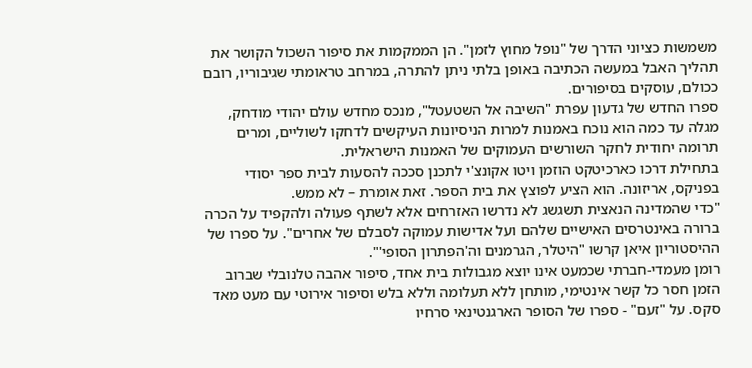משמשות כציוני הדרך של "נופל מחוץ לזמן". הן הממקמות את סיפור השכול הקושר את תהליך האבל במעשה הכתיבה באופן בלתי ניתן להתרה, במרחב טראומתי שגיבוריו, רובם ככולם, עוסקים בסיפורים.
ספרו החדש של גדעון עפרת "השיבה אל השטעטל", מנכס מחדש עולם יהודי מודחק, מגלה עד כמה הוא נוכח באמנות למרות הניסיונות העיקשים לדחקו לשוליים, ומרים תרומה יחודית לחקר השורשים העמוקים של האמנות הישראלית.
בתחילת דרכו כארכיטקט הוזמן ויטו אקונצ'י לתכנן סככה להסעות לבית ספר יסודי בפניקס, אריזונה. הוא הציע לפוצץ את בית הספר. זאת אומרת – לא ממש.
"כדי שהמדינה הנאצית תשגשג לא נדרשו האזרחים אלא לשתף פעולה ולהקפיד על הכרה ברורה באינטרסים האישיים שלהם ועל אדישות עמוקה לסבלם של אחרים". על ספרו של ההיסטוריון איאן קרשו "היטלר, הגרמנים וה'הפתרון הסופי'".
רומן מעמדי-חברתי שכמעט אינו יוצא מגבולות בית אחד, סיפור אהבה טלנובלי שברוב הזמן חסר כל קשר אינטימי, מותחן ללא תעלומה וללא בלש וסיפור אירוטי עם מעט מאד סקס. על "זעם" - ספרו של הסופר הארגנטינאי סרחיו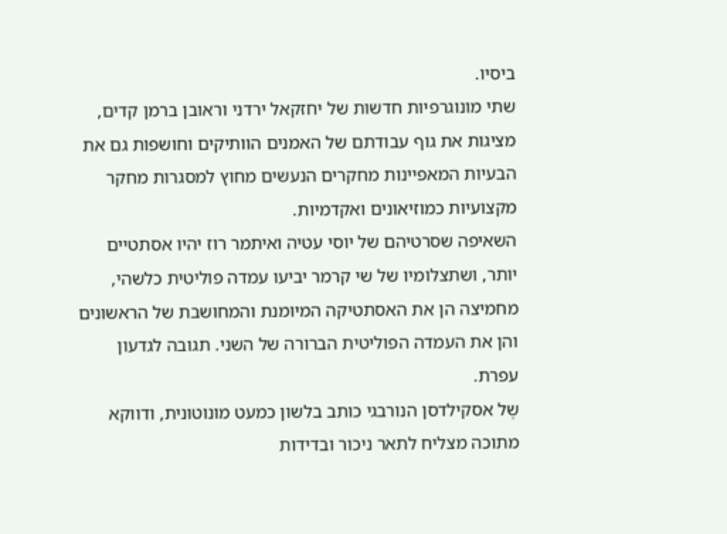ביסיו.
שתי מונוגרפיות חדשות של יחזקאל ירדני וראובן ברמן קדים, מציגות את גוף עבודתם של האמנים הוותיקים וחושפות גם את הבעיות המאפיינות מחקרים הנעשים מחוץ למסגרות מחקר מקצועיות כמוזיאונים ואקדמיות.
השאיפה שסרטיהם של יוסי עטיה ואיתמר רוז יהיו אסתטיים יותר, ושתצלומיו של שי קרמר יביעו עמדה פוליטית כלשהי, מחמיצה הן את האסתטיקה המיומנת והמחושבת של הראשונים והן את העמדה הפוליטית הברורה של השני. תגובה לגדעון עפרת.
שֶל אסקילדסן הנורבגי כותב בלשון כמעט מונוטונית, ודווקא מתוכה מצליח לתאר ניכור ובדידות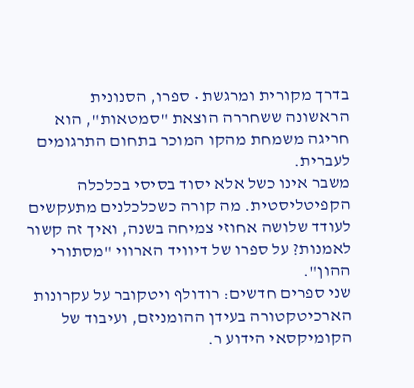בדרך מקורית ומרגשת • ספרו, הסנונית הראשונה ששחררה הוצאת "סמטאות", הוא חריגה משמחת מהקו המוכר בתחום התרגומים לעברית.
משבר אינו כשל אלא יסוד בסיסי בכלכלה הקפיטליסטית. מה קורה כשכלכלנים מתעקשים לעודד שלושה אחוזי צמיחה בשנה, ואיך זה קשור לאמנות? על ספרו של דיוויד הארווי "מסתורי ההון".
שני ספרים חדשים: רודולף ויטקובר על עקרונות הארכיטקטורה בעידן ההומניזם, ועיבוד של הקומיקסאי הידוע ר.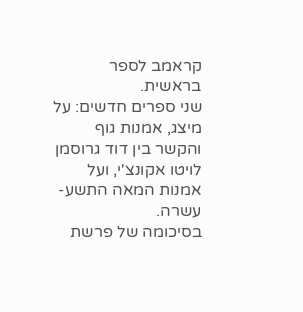קראמב לספר בראשית.
שני ספרים חדשים: על מיצג, אמנות גוף והקשר בין דוד גרוסמן לויטו אקונצ'י, ועל אמנות המאה התשע-עשרה.
בסיכומה של פרשת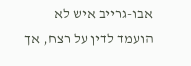אבו-גרייב איש לא הועמד לדין על רצח, אך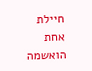חיילת אחת הואשמה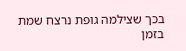בכך שצילמה גופת נרצח שמת בזמן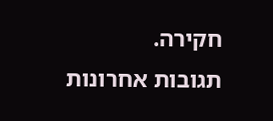חקירה.
תגובות אחרונות